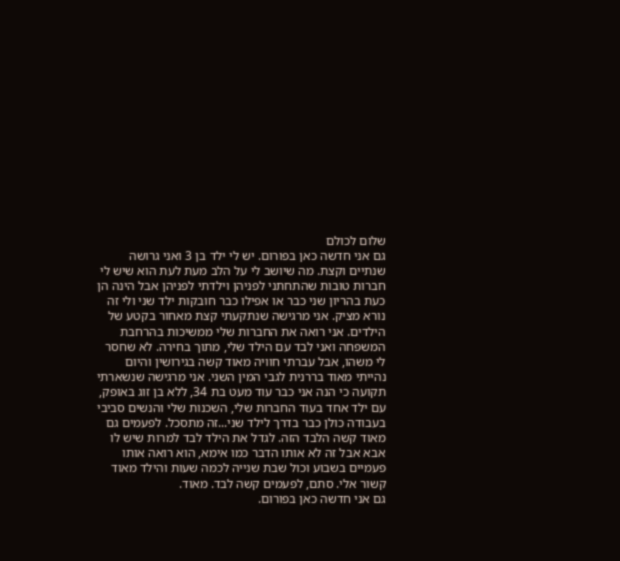שלום לכולם
גם אני חדשה כאן בפורום. יש לי ילד בן 3 ואני גרושה שנתיים וקצת. מה שיושב לי על הלב מעת לעת הוא שיש לי חברות טובות שהתחתני לפניהן וילדתי לפניהן אבל הינה הן כעת בהריון שני כבר או אפילו כבר חובקות ילד שני ולי זה נורא מציק. אני מרגישה שנתקעתי קצת מאחור בקטע של הילדים. אני רואה את החברות שלי ממשיכות בהרחבת המשפחה ואני לבד עם הילד שלי, מתוך בחירה. לא שחסר לי משהו, אבל עברתי חוויה מאוד קשה בגירושין והיום נהייתי מאוד בררנית לגבי המין השני. אני מרגישה שנשארתי תקועה כי הנה אני כבר עוד מעט בת 34, ללא בן זוג באופק, עם ילד אחד בעוד החברות שלי, השכנות שלי והנשים סביבי בעבודה כולן כבר בדרך לילד שני...זה מתסכל. לפעמים גם מאוד קשה הלבד הזה. לגדל את הילד לבד למרות שיש לו אבא אבל זה לא אותו הדבר כמו אימא, הוא רואה אותו פעמיים בשבוע וכול שבת שנייה לכמה שעות והילד מאוד קשור אלי. סתם, לפעמים קשה לבד. מאוד.
גם אני חדשה כאן בפורום.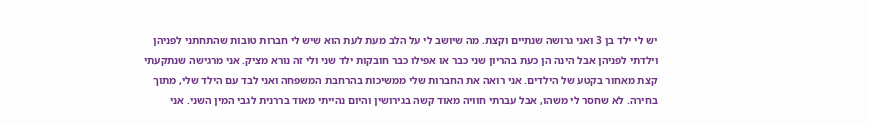יש לי ילד בן 3 ואני גרושה שנתיים וקצת. מה שיושב לי על הלב מעת לעת הוא שיש לי חברות טובות שהתחתני לפניהן וילדתי לפניהן אבל הינה הן כעת בהריון שני כבר או אפילו כבר חובקות ילד שני ולי זה נורא מציק. אני מרגישה שנתקעתי קצת מאחור בקטע של הילדים. אני רואה את החברות שלי ממשיכות בהרחבת המשפחה ואני לבד עם הילד שלי, מתוך בחירה. לא שחסר לי משהו, אבל עברתי חוויה מאוד קשה בגירושין והיום נהייתי מאוד בררנית לגבי המין השני. אני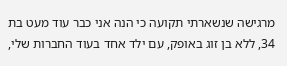מרגישה שנשארתי תקועה כי הנה אני כבר עוד מעט בת 34, ללא בן זוג באופק, עם ילד אחד בעוד החברות שלי,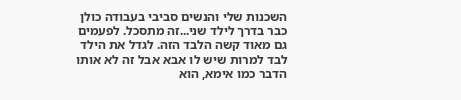השכנות שלי והנשים סביבי בעבודה כולן כבר בדרך לילד שני...זה מתסכל. לפעמים גם מאוד קשה הלבד הזה. לגדל את הילד לבד למרות שיש לו אבא אבל זה לא אותו הדבר כמו אימא, הוא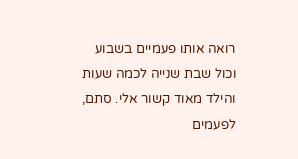רואה אותו פעמיים בשבוע וכול שבת שנייה לכמה שעות והילד מאוד קשור אלי. סתם, לפעמים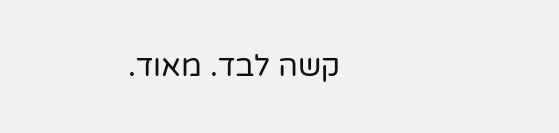קשה לבד. מאוד.